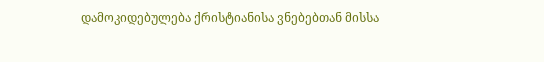დამოკიდებულება ქრისტიანისა ვნებებთან მისსა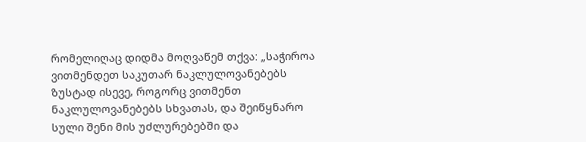რომელიღაც დიდმა მოღვაწემ თქვა: „საჭიროა ვითმენდეთ საკუთარ ნაკლულოვანებებს ზუსტად ისევე, როგორც ვითმენთ ნაკლულოვანებებს სხვათას, და შეიწყნარო სული შენი მის უძლურებებში და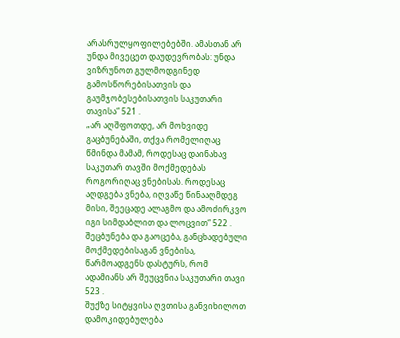არასრულყოფილებებში. ამასთან არ უნდა მივეცეთ დაუდევრობას: უნდა ვიზრუნოთ გულმოდგინედ გამოსწორებისათვის და გაუმჯობესებისათვის საკუთარი თავისა“ 521 .
„არ აღშფოთდე, არ მოხვიდე გაცბუნებაში, თქვა რომელიღაც წმინდა მამამ, როდესაც დაინახავ საკუთარ თავში მოქმედებას როგორიღაც ვნებისას. როდესაც აღდგება ვნება, იღვაწე წინააღმდეგ მისი, შეეცადე ალაგმო და ამოძირკვო იგი სიმდაბლით და ლოცვით“ 522 .
შეცბუნება და გაოცება, განცხადებული მოქმედებისაგან ვნებისა, წარმოადგენს დასტურს, რომ ადამიანს არ შეუცვნია საკუთარი თავი 523 .
შუქზე სიტყვისა ღვთისა განვიხილოთ დამოკიდებულება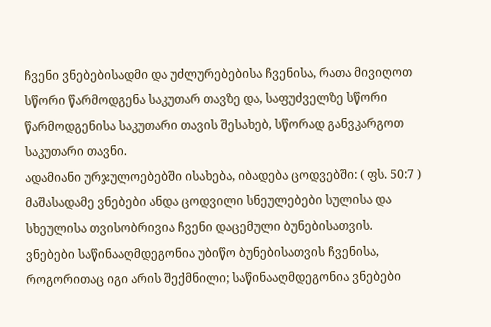ჩვენი ვნებებისადმი და უძლურებებისა ჩვენისა, რათა მივიღოთ სწორი წარმოდგენა საკუთარ თავზე და, საფუძველზე სწორი წარმოდგენისა საკუთარი თავის შესახებ, სწორად განვკარგოთ საკუთარი თავნი.
ადამიანი ურჯულოებებში ისახება, იბადება ცოდვებში: ( ფს. 50:7 ) მაშასადამე ვნებები ანდა ცოდვილი სნეულებები სულისა და სხეულისა თვისობრივია ჩვენი დაცემული ბუნებისათვის.
ვნებები საწინააღმდეგონია უბიწო ბუნებისათვის ჩვენისა, როგორითაც იგი არის შექმნილი; საწინააღმდეგონია ვნებები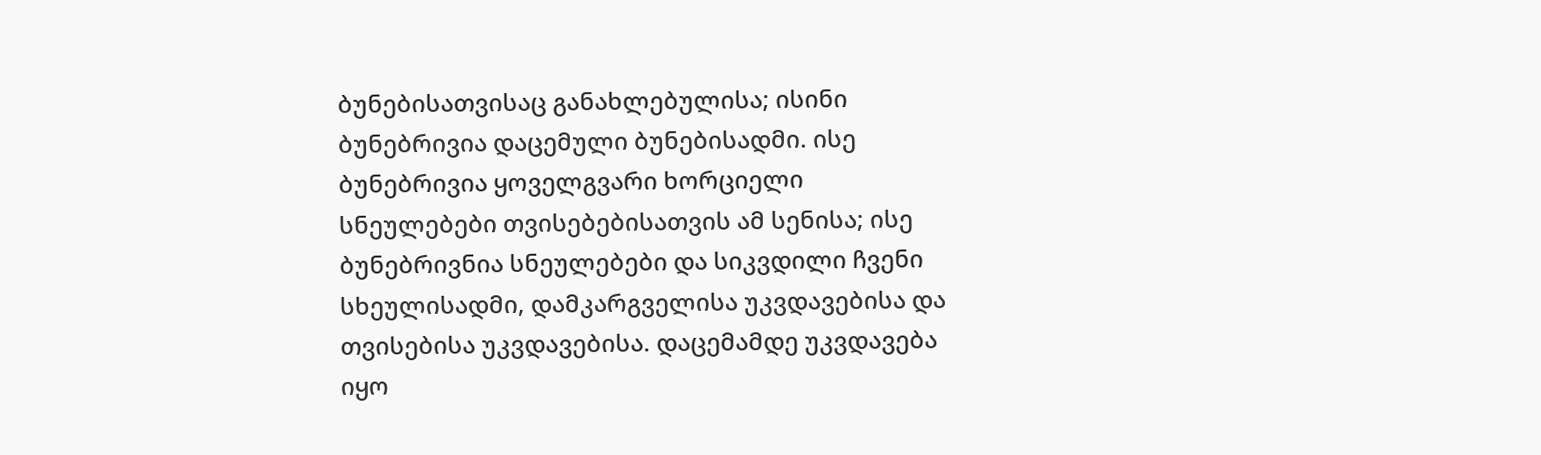ბუნებისათვისაც განახლებულისა; ისინი ბუნებრივია დაცემული ბუნებისადმი. ისე ბუნებრივია ყოველგვარი ხორციელი სნეულებები თვისებებისათვის ამ სენისა; ისე ბუნებრივნია სნეულებები და სიკვდილი ჩვენი სხეულისადმი, დამკარგველისა უკვდავებისა და თვისებისა უკვდავებისა. დაცემამდე უკვდავება იყო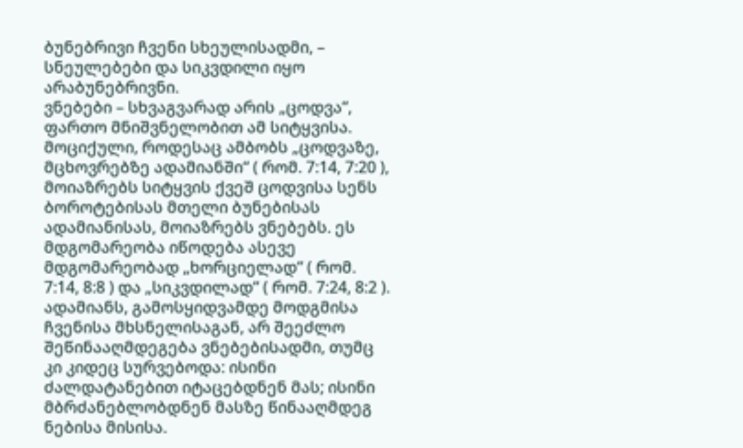ბუნებრივი ჩვენი სხეულისადმი, – სნეულებები და სიკვდილი იყო არაბუნებრივნი.
ვნებები – სხვაგვარად არის „ცოდვა“, ფართო მნიშვნელობით ამ სიტყვისა. მოციქული, როდესაც ამბობს „ცოდვაზე, მცხოვრებზე ადამიანში“ ( რომ. 7:14, 7:20 ), მოიაზრებს სიტყვის ქვეშ ცოდვისა სენს ბოროტებისას მთელი ბუნებისას ადამიანისას, მოიაზრებს ვნებებს. ეს მდგომარეობა იწოდება ასევე მდგომარეობად „ხორციელად“ ( რომ. 7:14, 8:8 ) და „სიკვდილად“ ( რომ. 7:24, 8:2 ).
ადამიანს, გამოსყიდვამდე მოდგმისა ჩვენისა მხსნელისაგან, არ შეეძლო შეწინააღმდეგება ვნებებისადმი, თუმც კი კიდეც სურვებოდა: ისინი ძალდატანებით იტაცებდნენ მას; ისინი მბრძანებლობდნენ მასზე წინააღმდეგ ნებისა მისისა.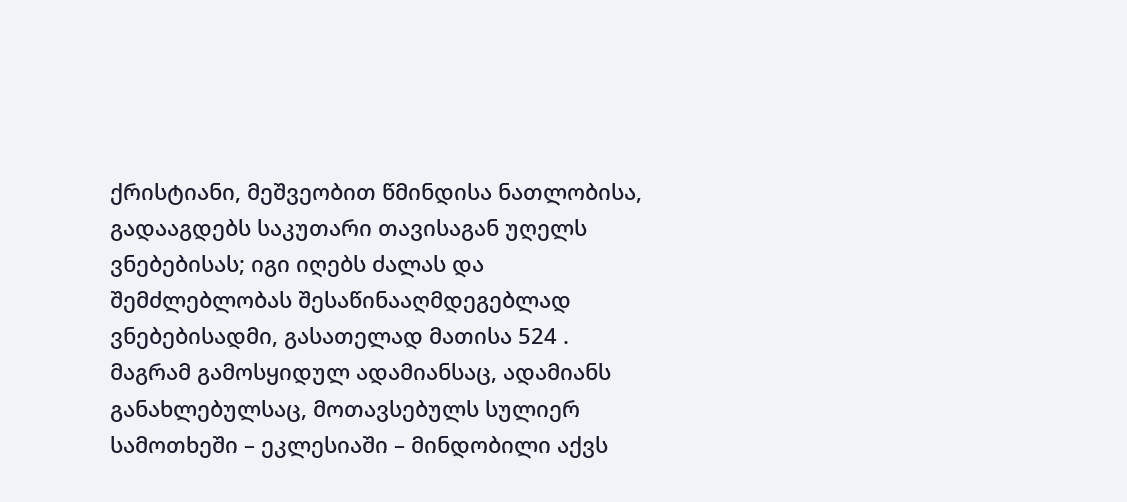ქრისტიანი, მეშვეობით წმინდისა ნათლობისა, გადააგდებს საკუთარი თავისაგან უღელს ვნებებისას; იგი იღებს ძალას და შემძლებლობას შესაწინააღმდეგებლად ვნებებისადმი, გასათელად მათისა 524 . მაგრამ გამოსყიდულ ადამიანსაც, ადამიანს განახლებულსაც, მოთავსებულს სულიერ სამოთხეში – ეკლესიაში – მინდობილი აქვს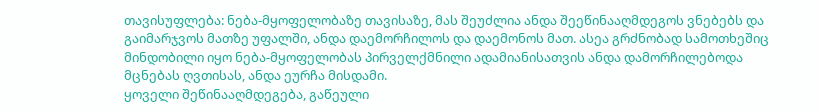თავისუფლება: ნება-მყოფელობაზე თავისაზე, მას შეუძლია ანდა შეეწინააღმდეგოს ვნებებს და გაიმარჯვოს მათზე უფალში, ანდა დაემორჩილოს და დაემონოს მათ. ასეა გრძნობად სამოთხეშიც მინდობილი იყო ნება-მყოფელობას პირველქმნილი ადამიანისათვის ანდა დამორჩილებოდა მცნებას ღვთისას, ანდა ეურჩა მისდამი.
ყოველი შეწინააღმდეგება, გაწეული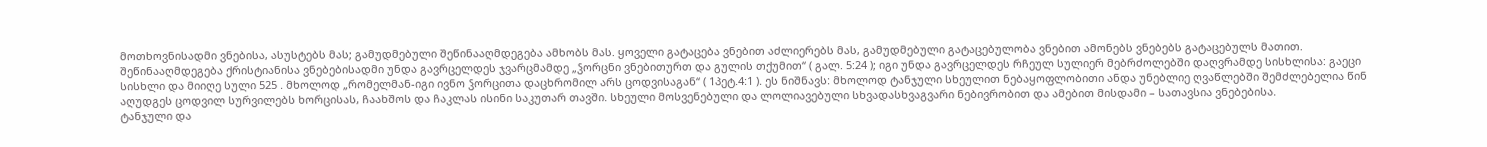მოთხოვნისადმი ვნებისა, ასუსტებს მას; გამუდმებული შეწინააღმდეგება ამხობს მას. ყოველი გატაცება ვნებით აძლიერებს მას, გამუდმებული გატაცებულობა ვნებით ამონებს ვნებებს გატაცებულს მათით.
შეწინააღმდეგება ქრისტიანისა ვნებებისადმი უნდა გავრცელდეს ჯვარცმამდე „ჴორცნი ვნებითურთ და გულის თქუმით“ ( გალ. 5:24 ); იგი უნდა გავრცელდეს რჩეულ სულიერ მებრძოლებში დაღვრამდე სისხლისა: გაეცი სისხლი და მიიღე სული 525 . მხოლოდ „რომელმან-იგი ივნო ჴორცითა დაცხრომილ არს ცოდვისაგან“ ( 1პეტ.4:1 ). ეს ნიშნავს: მხოლოდ ტანჯული სხეულით ნებაყოფლობითი ანდა უნებლიე ღვაწლებში შემძლებელია წინ აღუდგეს ცოდვილ სურვილებს ხორცისას, ჩაახშოს და ჩაკლას ისინი საკუთარ თავში. სხეული მოსვენებული და ლოლიავებული სხვადასხვაგვარი ნებივრობით და ამებით მისდამი – სათავსია ვნებებისა.
ტანჯული და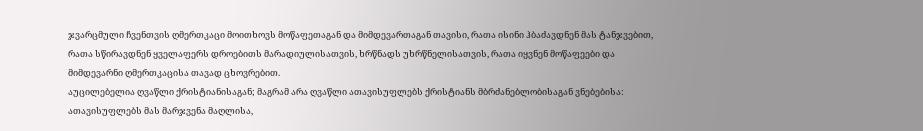ჯვარცმული ჩვენთვის ღმერთკაცი მოითხოვს მოწაფეთაგან და მიმდევართაგან თავისი, რათა ისინი ჰბაძავდნენ მას ტანჯვებით, რათა სწირავდნენ ყველაფერს დროებითს მარადიულისათვის, ხრწნადს უხრწნელისათვის, რათა იყვნენ მოწაფეები და მიმდევარნი ღმერთკაცისა თავად ცხოვრებით.
აუცილებელია ღვაწლი ქრისტიანისაგან; მაგრამ არა ღვაწლი ათავისუფლებს ქრისტიანს მბრძანებლობისაგან ვნებებისა: ათავისუფლებს მას მარჯვენა მაღლისა,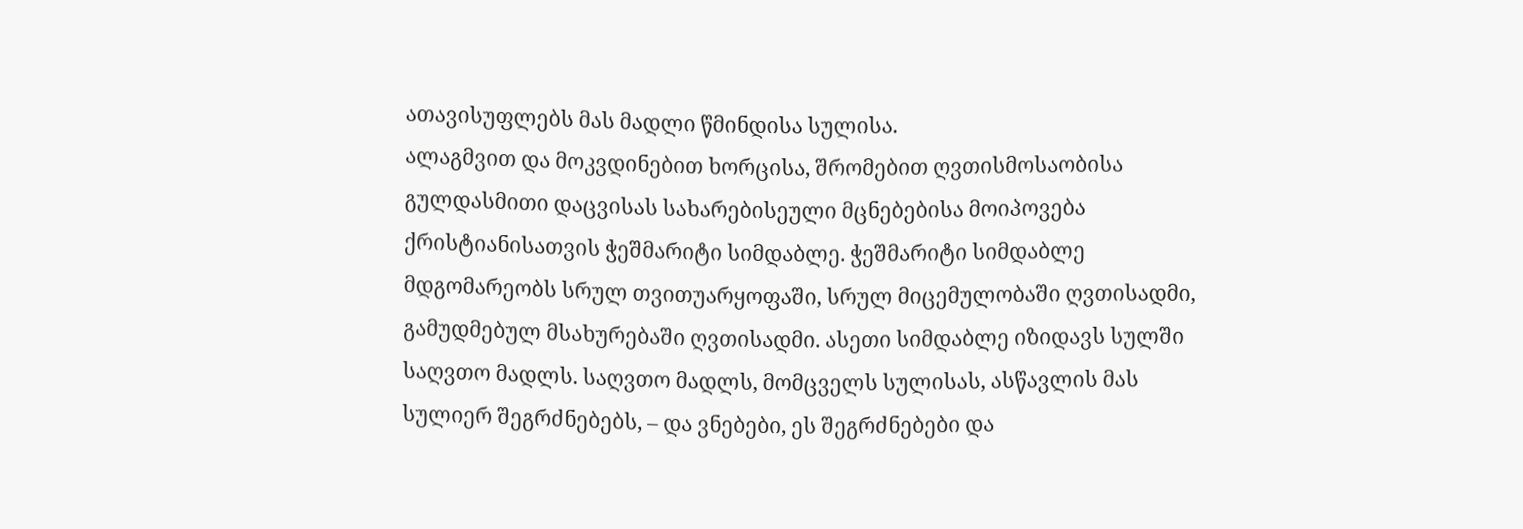ათავისუფლებს მას მადლი წმინდისა სულისა.
ალაგმვით და მოკვდინებით ხორცისა, შრომებით ღვთისმოსაობისა გულდასმითი დაცვისას სახარებისეული მცნებებისა მოიპოვება ქრისტიანისათვის ჭეშმარიტი სიმდაბლე. ჭეშმარიტი სიმდაბლე მდგომარეობს სრულ თვითუარყოფაში, სრულ მიცემულობაში ღვთისადმი, გამუდმებულ მსახურებაში ღვთისადმი. ასეთი სიმდაბლე იზიდავს სულში საღვთო მადლს. საღვთო მადლს, მომცველს სულისას, ასწავლის მას სულიერ შეგრძნებებს, – და ვნებები, ეს შეგრძნებები და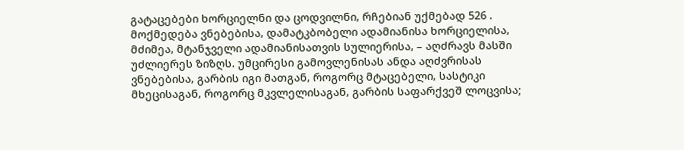გატაცებები ხორციელნი და ცოდვილნი, რჩებიან უქმებად 526 .
მოქმედება ვნებებისა, დამატკბობელი ადამიანისა ხორციელისა, მძიმეა, მტანჯველი ადამიანისათვის სულიერისა, – აღძრავს მასში უძლიერეს ზიზღს. უმცირესი გამოვლენისას ანდა აღძვრისას ვნებებისა, გარბის იგი მათგან, როგორც მტაცებელი, სასტიკი მხეცისაგან, როგორც მკვლელისაგან, გარბის საფარქვეშ ლოცვისა;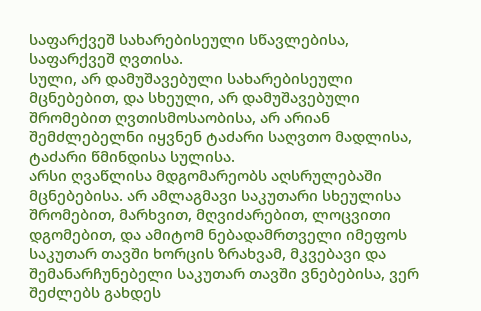საფარქვეშ სახარებისეული სწავლებისა, საფარქვეშ ღვთისა.
სული, არ დამუშავებული სახარებისეული მცნებებით, და სხეული, არ დამუშავებული შრომებით ღვთისმოსაობისა, არ არიან შემძლებელნი იყვნენ ტაძარი საღვთო მადლისა, ტაძარი წმინდისა სულისა.
არსი ღვაწლისა მდგომარეობს აღსრულებაში მცნებებისა. არ ამლაგმავი საკუთარი სხეულისა შრომებით, მარხვით, მღვიძარებით, ლოცვითი დგომებით, და ამიტომ ნებადამრთველი იმეფოს საკუთარ თავში ხორცის ზრახვამ, მკვებავი და შემანარჩუნებელი საკუთარ თავში ვნებებისა, ვერ შეძლებს გახდეს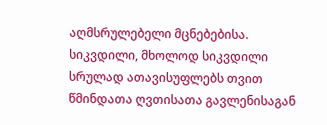აღმსრულებელი მცნებებისა.
სიკვდილი, მხოლოდ სიკვდილი სრულად ათავისუფლებს თვით წმინდათა ღვთისათა გავლენისაგან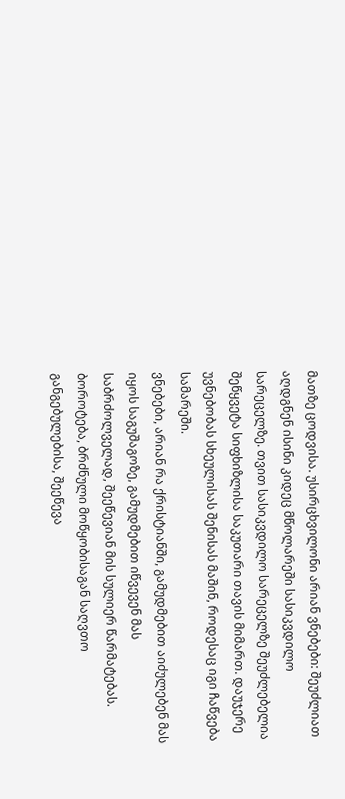მათზე ცოდვისა. უსირცხვილონი არიან ვნებები: შეუძლიათ აღდგნენ ისინი კიდეც მწოლარეში სასიკვდილო სარეცელზე. თვით სასიკვდილო სარეცელზე შეუძლებელია შეწყვეტა სიფხიზლისა საკუთარი თავის მიმართ. დაუჯერე უვნებობას სხეულისას შენისას მაშინ, როდესაც იგი ჩაწვება სამარეში.
ვნებები, არიან რა ქრისტიანში, გამუდმებით აიძულებენ მას იყოს საგუშაგოზე, გამუდმებით იწვევენ მას საბრძოლველად, შეეწევიან მის სულიერ წარმატებას. ბოროტება, ბრძნული მოწყობისაგან საღვთო განგებულებისა, შეეწევა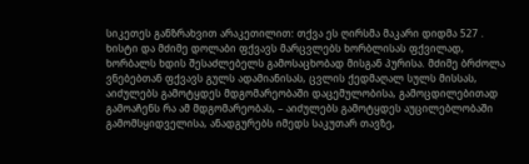სიკეთეს განზრახვით არაკეთილით: თქვა ეს ღირსმა მაკარი დიდმა 527 .
ხისტი და მძიმე დოლაბი ფქვავს მარცვლებს ხორბლისას ფქვილად, ხორბალს ხდის შესაძლებელს გამოსაცხობად მისგან პურისა. მძიმე ბრძოლა ვნებებთან ფქვავს გულს ადამიანისას, ცვლის ქედმაღალ სულს მისსას, აიძულებს გამოტყდეს მდგომარეობაში დაცემულობისა, გამოცდილებითად გამოაჩენს რა ამ მდგომარეობას, – აიძულებს გამოტყდეს აუცილებლობაში გამომსყიდველისა, ანადგურებს იმედს საკუთარ თავზე,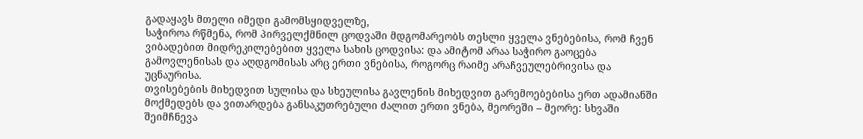გადაყავს მთელი იმედი გამომსყიდველზე,
საჭიროა რწმენა, რომ პირველქმნილ ცოდვაში მდგომარეობს თესლი ყველა ვნებებისა, რომ ჩვენ ვიბადებით მიდრეკილებებით ყველა სახის ცოდვისა: და ამიტომ არაა საჭირო გაოცება გამოვლენისას და აღდგომისას არც ერთი ვნებისა, როგორც რაიმე არაჩვეულებრივისა და უცნაურისა.
თვისებების მიხედვით სულისა და სხეულისა გავლენის მიხედვით გარემოებებისა ერთ ადამიანში მოქმედებს და ვითარდება განსაკუთრებული ძალით ერთი ვნება, მეორეში – მეორე: სხვაში შეიმჩნევა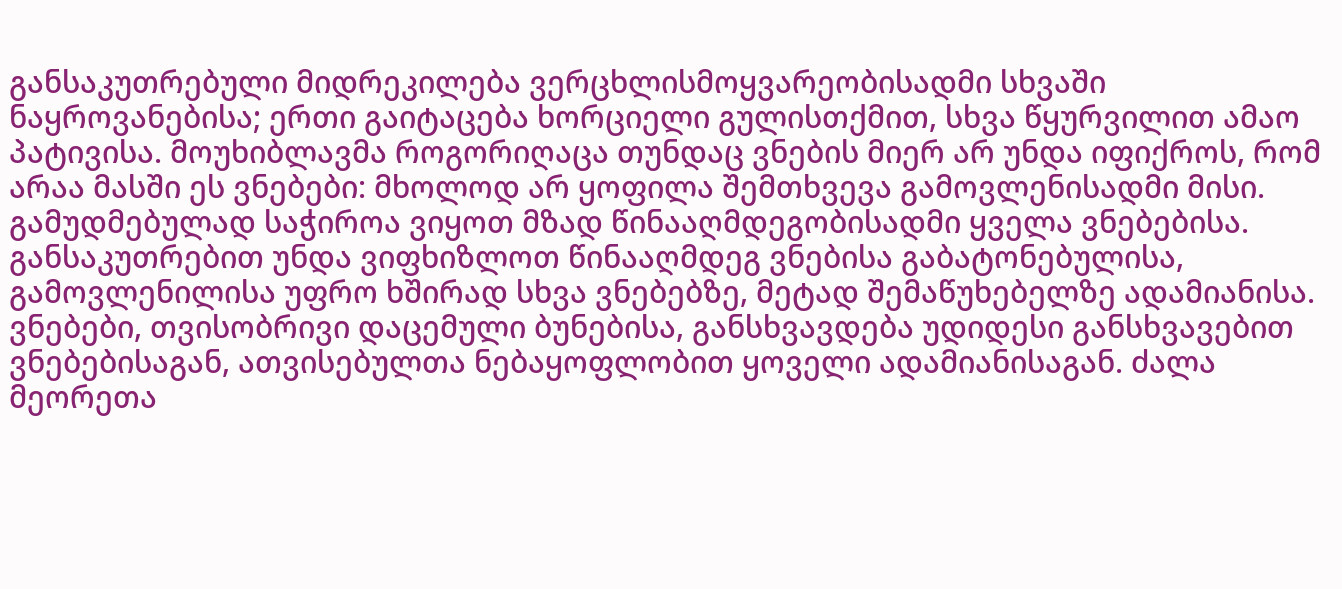განსაკუთრებული მიდრეკილება ვერცხლისმოყვარეობისადმი სხვაში ნაყროვანებისა; ერთი გაიტაცება ხორციელი გულისთქმით, სხვა წყურვილით ამაო პატივისა. მოუხიბლავმა როგორიღაცა თუნდაც ვნების მიერ არ უნდა იფიქროს, რომ არაა მასში ეს ვნებები: მხოლოდ არ ყოფილა შემთხვევა გამოვლენისადმი მისი.
გამუდმებულად საჭიროა ვიყოთ მზად წინააღმდეგობისადმი ყველა ვნებებისა. განსაკუთრებით უნდა ვიფხიზლოთ წინააღმდეგ ვნებისა გაბატონებულისა, გამოვლენილისა უფრო ხშირად სხვა ვნებებზე, მეტად შემაწუხებელზე ადამიანისა.
ვნებები, თვისობრივი დაცემული ბუნებისა, განსხვავდება უდიდესი განსხვავებით ვნებებისაგან, ათვისებულთა ნებაყოფლობით ყოველი ადამიანისაგან. ძალა მეორეთა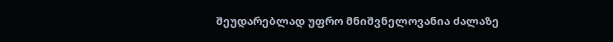შეუდარებლად უფრო მნიშვნელოვანია ძალაზე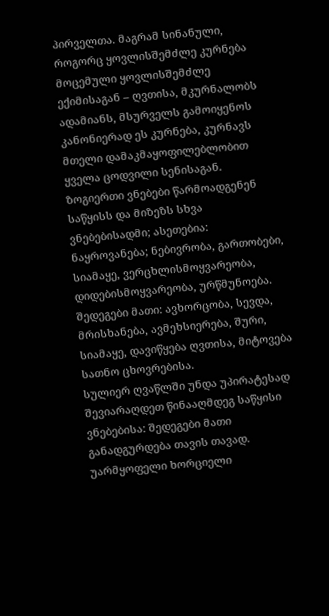პირველთა. მაგრამ სინანული, როგორც ყოვლისშემძლე კურნება მოცემული ყოვლისშემძლე ექიმისაგან – ღვთისა, მკურნალობს ადამიანს, მსურველს გამოიყენოს კანონიერად ეს კურნება, კურნავს მთელი დამაკმაყოფილებლობით ყველა ცოდვილი სენისაგან.
ზოგიერთი ვნებები წარმოადგენენ საწყისს და მიზეზს სხვა ვნებებისადმი; ასეთებია: ნაყროვანება; ნებივრობა, გართობები, სიამაყე, ვერცხლისმოყვარეობა, დიდებისმოყვარეობა, ურწმუნოება. შედეგები მათი: ავხორცობა, სევდა, მრისხანება, ავმეხსიერება, შური, სიამაყე, დავიწყება ღვთისა, მიტოვება სათნო ცხოვრებისა.
სულიერ ღვაწლში უნდა უპირატესად შევიარაღდეთ წინააღმდეგ საწყისი ვნებებისა: შედეგები მათი განადგურდება თავის თავად. უარმყოფელი ხორციელი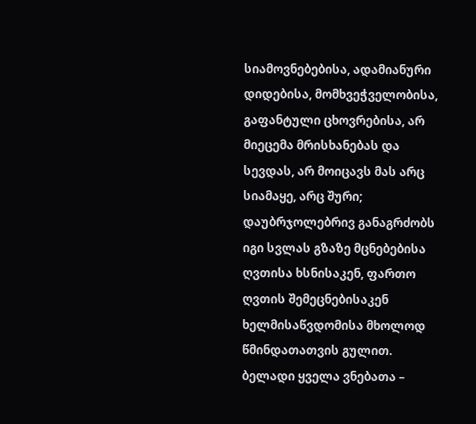სიამოვნებებისა, ადამიანური დიდებისა, მომხვეჭველობისა, გაფანტული ცხოვრებისა, არ მიეცემა მრისხანებას და სევდას, არ მოიცავს მას არც სიამაყე, არც შური; დაუბრჯოლებრივ განაგრძობს იგი სვლას გზაზე მცნებებისა ღვთისა ხსნისაკენ, ფართო ღვთის შემეცნებისაკენ ხელმისაწვდომისა მხოლოდ წმინდათათვის გულით.
ბელადი ყველა ვნებათა –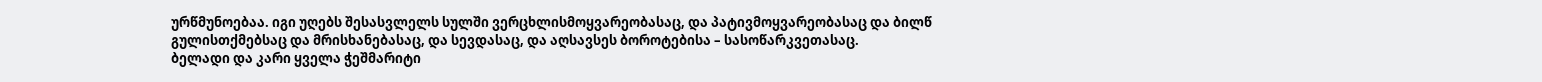ურწმუნოებაა. იგი უღებს შესასვლელს სულში ვერცხლისმოყვარეობასაც, და პატივმოყვარეობასაც და ბილწ გულისთქმებსაც და მრისხანებასაც, და სევდასაც, და აღსავსეს ბოროტებისა – სასოწარკვეთასაც.
ბელადი და კარი ყველა ჭეშმარიტი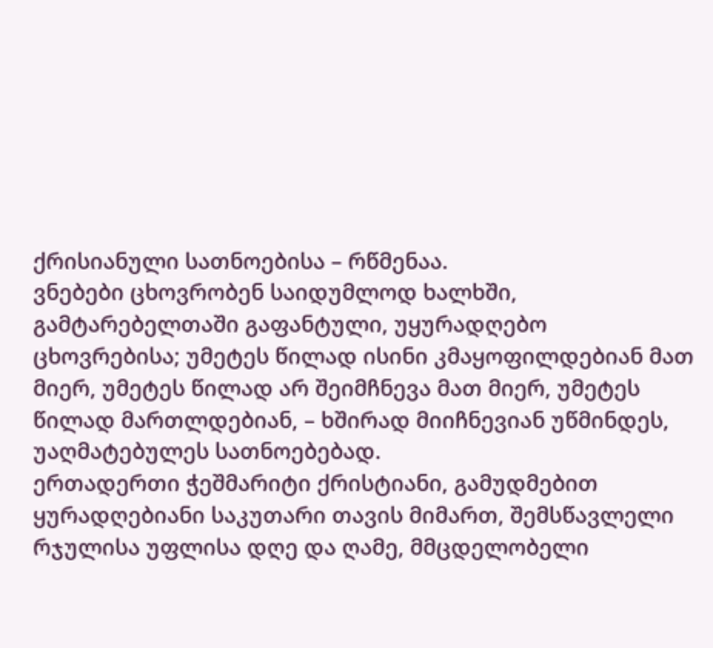ქრისიანული სათნოებისა – რწმენაა.
ვნებები ცხოვრობენ საიდუმლოდ ხალხში, გამტარებელთაში გაფანტული, უყურადღებო ცხოვრებისა; უმეტეს წილად ისინი კმაყოფილდებიან მათ მიერ, უმეტეს წილად არ შეიმჩნევა მათ მიერ, უმეტეს წილად მართლდებიან, – ხშირად მიიჩნევიან უწმინდეს, უაღმატებულეს სათნოებებად.
ერთადერთი ჭეშმარიტი ქრისტიანი, გამუდმებით ყურადღებიანი საკუთარი თავის მიმართ, შემსწავლელი რჯულისა უფლისა დღე და ღამე, მმცდელობელი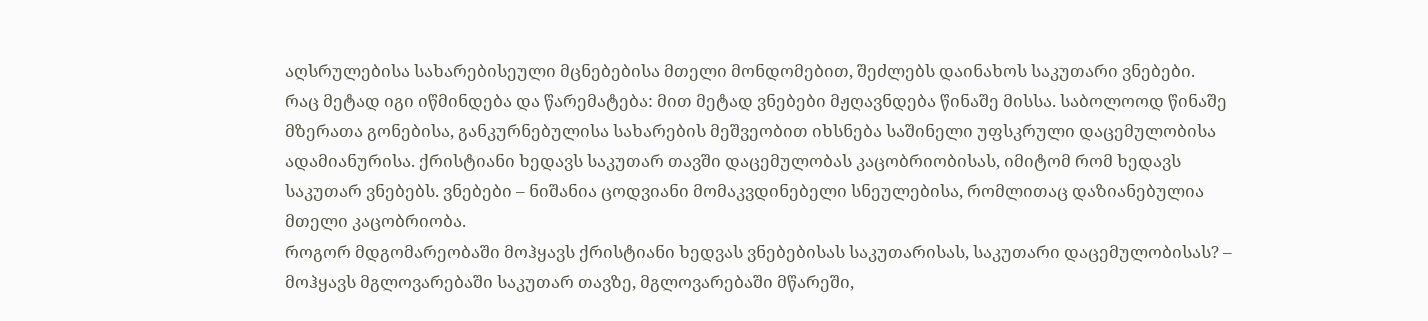აღსრულებისა სახარებისეული მცნებებისა მთელი მონდომებით, შეძლებს დაინახოს საკუთარი ვნებები. რაც მეტად იგი იწმინდება და წარემატება: მით მეტად ვნებები მჟღავნდება წინაშე მისსა. საბოლოოდ წინაშე მზერათა გონებისა, განკურნებულისა სახარების მეშვეობით იხსნება საშინელი უფსკრული დაცემულობისა ადამიანურისა. ქრისტიანი ხედავს საკუთარ თავში დაცემულობას კაცობრიობისას, იმიტომ რომ ხედავს საკუთარ ვნებებს. ვნებები – ნიშანია ცოდვიანი მომაკვდინებელი სნეულებისა, რომლითაც დაზიანებულია მთელი კაცობრიობა.
როგორ მდგომარეობაში მოჰყავს ქრისტიანი ხედვას ვნებებისას საკუთარისას, საკუთარი დაცემულობისას? – მოჰყავს მგლოვარებაში საკუთარ თავზე, მგლოვარებაში მწარეში,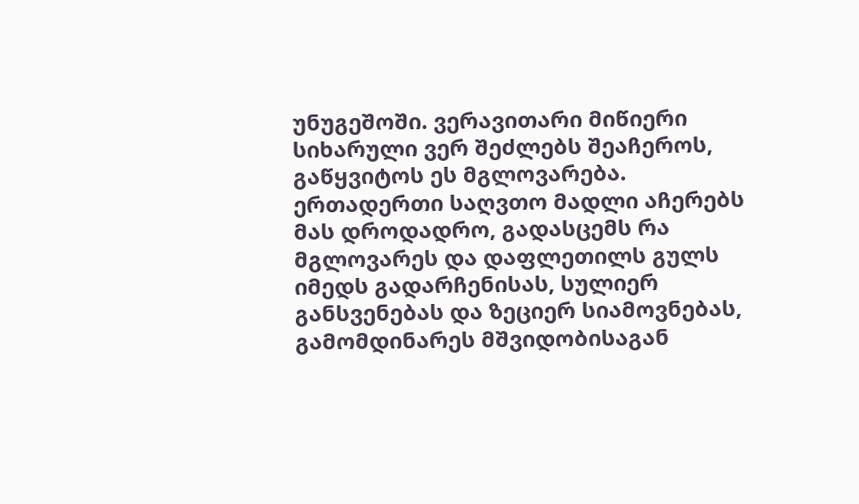უნუგეშოში. ვერავითარი მიწიერი სიხარული ვერ შეძლებს შეაჩეროს, გაწყვიტოს ეს მგლოვარება. ერთადერთი საღვთო მადლი აჩერებს მას დროდადრო, გადასცემს რა მგლოვარეს და დაფლეთილს გულს იმედს გადარჩენისას, სულიერ განსვენებას და ზეციერ სიამოვნებას, გამომდინარეს მშვიდობისაგან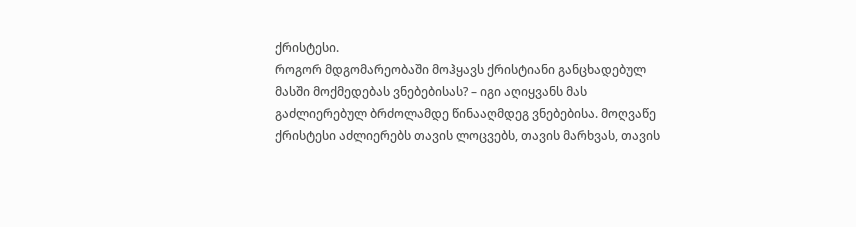ქრისტესი.
როგორ მდგომარეობაში მოჰყავს ქრისტიანი განცხადებულ მასში მოქმედებას ვნებებისას? – იგი აღიყვანს მას გაძლიერებულ ბრძოლამდე წინააღმდეგ ვნებებისა. მოღვაწე ქრისტესი აძლიერებს თავის ლოცვებს, თავის მარხვას, თავის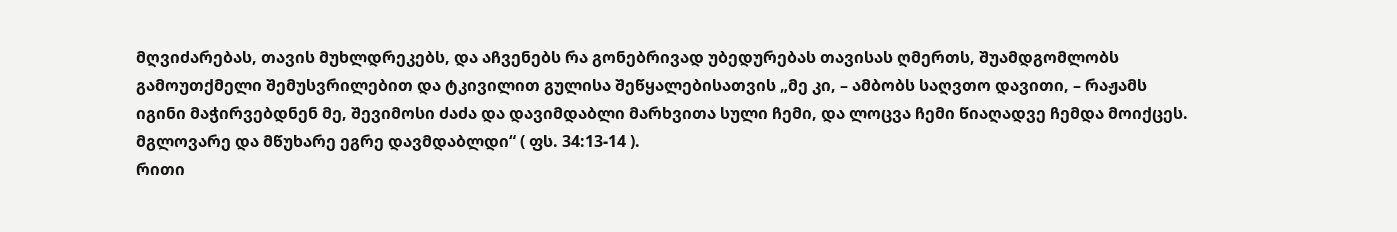მღვიძარებას, თავის მუხლდრეკებს, და აჩვენებს რა გონებრივად უბედურებას თავისას ღმერთს, შუამდგომლობს გამოუთქმელი შემუსვრილებით და ტკივილით გულისა შეწყალებისათვის „მე კი, – ამბობს საღვთო დავითი, – რაჟამს იგინი მაჭირვებდნენ მე, შევიმოსი ძაძა და დავიმდაბლი მარხვითა სული ჩემი, და ლოცვა ჩემი წიაღადვე ჩემდა მოიქცეს. მგლოვარე და მწუხარე ეგრე დავმდაბლდი“ ( ფს. 34:13-14 ).
რითი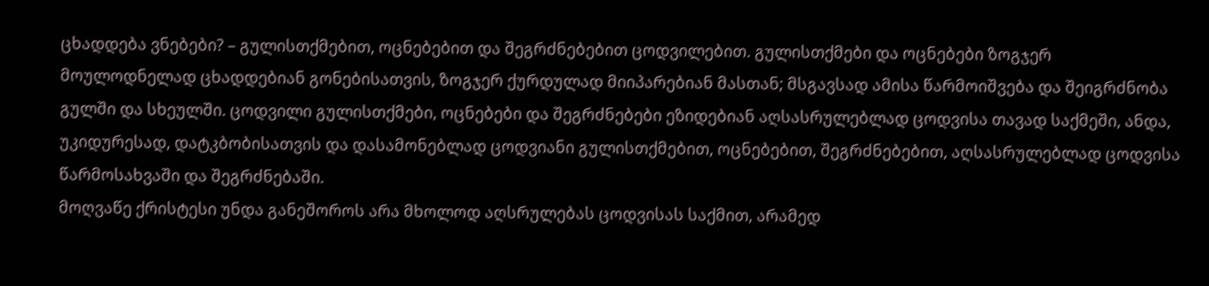ცხადდება ვნებები? – გულისთქმებით, ოცნებებით და შეგრძნებებით ცოდვილებით. გულისთქმები და ოცნებები ზოგჯერ მოულოდნელად ცხადდებიან გონებისათვის, ზოგჯერ ქურდულად მიიპარებიან მასთან; მსგავსად ამისა წარმოიშვება და შეიგრძნობა გულში და სხეულში. ცოდვილი გულისთქმები, ოცნებები და შეგრძნებები ეზიდებიან აღსასრულებლად ცოდვისა თავად საქმეში, ანდა, უკიდურესად, დატკბობისათვის და დასამონებლად ცოდვიანი გულისთქმებით, ოცნებებით, შეგრძნებებით, აღსასრულებლად ცოდვისა წარმოსახვაში და შეგრძნებაში.
მოღვაწე ქრისტესი უნდა განეშოროს არა მხოლოდ აღსრულებას ცოდვისას საქმით, არამედ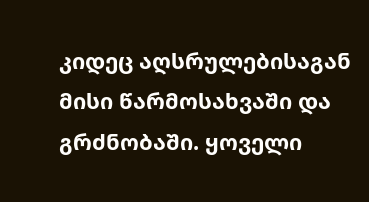კიდეც აღსრულებისაგან მისი წარმოსახვაში და გრძნობაში. ყოველი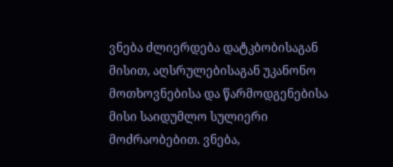ვნება ძლიერდება დატკბობისაგან მისით, აღსრულებისაგან უკანონო მოთხოვნებისა და წარმოდგენებისა მისი საიდუმლო სულიერი მოძრაობებით. ვნება,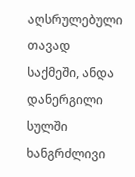აღსრულებული თავად საქმეში, ანდა დანერგილი სულში ხანგრძლივი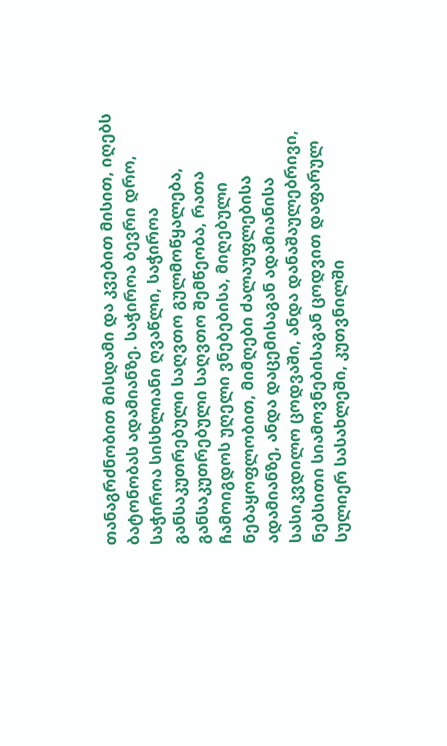თანაგრძნობით მისდამი და კვებით მისით, იღებს ბატონობას ადამიანზე. საჭიროა ბევრი დრო, საჭიროა სისხლიანი ღვაწლი, საჭიროა განსაკუთრებული საღვთო გულმოწყალება, განსაკუთრებული საღვთო შემწეობა, რათა ჩამოიგდოს უღელი ვნებებისა, მიღებული ნებაყოფლობით, მიმღები ძალაუფლებისა ადამიანზე, ანდა დაცემისაგან ადამიანისა სასიკვდილო ცოდვაში, ანდა დანაშაულებრივი, ნებსითი სიამოვნებისაგან ცოდვით დაფარულ სულიერ სასახლეში, კუთვნილში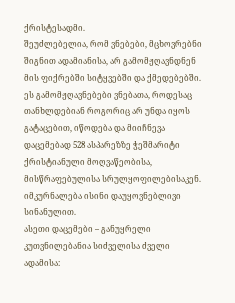ქრისტესადმი.
შეუძლებელია, რომ ვნებები, მცხოვრებნი შიგნით ადამიანისა, არ გამომჟღავნდნენ მის ფიქრებში სიტყვებში და ქმედებებში. ეს გამომჟღავნებები ვნებათა, როდესაც თანხლდებიან როგორიც არ უნდა იყოს გატაცებით, იწოდება და მიიჩნევა დაცემებად 528 ასპარეზზე ჭეშმარიტი ქრისტიანული მოღვაწეობისა, მისწრაფებულისა სრულყოფილებისაკენ. იმკურნალება ისინი დაუყოვნებლივი სინანულით.
ასეთი დაცემები – განუყრელი კუთვნილებანია სიძველისა ძველი ადამისა: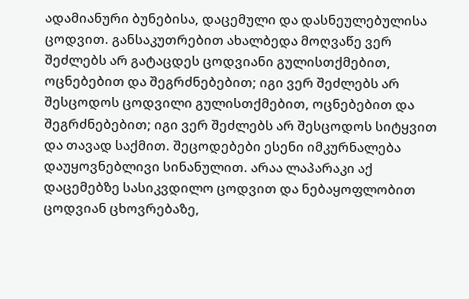ადამიანური ბუნებისა, დაცემული და დასნეულებულისა ცოდვით. განსაკუთრებით ახალბედა მოღვაწე ვერ შეძლებს არ გატაცდეს ცოდვიანი გულისთქმებით, ოცნებებით და შეგრძნებებით; იგი ვერ შეძლებს არ შესცოდოს ცოდვილი გულისთქმებით, ოცნებებით და შეგრძნებებით; იგი ვერ შეძლებს არ შესცოდოს სიტყვით და თავად საქმით. შეცოდებები ესენი იმკურნალება დაუყოვნებლივი სინანულით. არაა ლაპარაკი აქ დაცემებზე სასიკვდილო ცოდვით და ნებაყოფლობით ცოდვიან ცხოვრებაზე,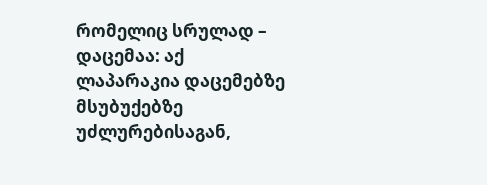რომელიც სრულად – დაცემაა: აქ ლაპარაკია დაცემებზე მსუბუქებზე უძლურებისაგან,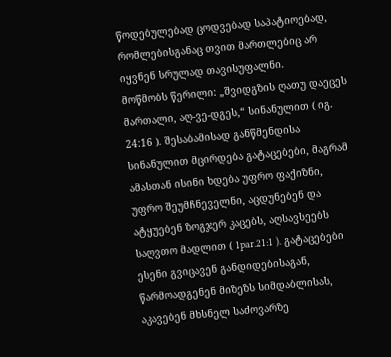წოდებულებად ცოდვებად საპატიოებად, რომლებისგანაც თვით მართლებიც არ იყვნენ სრულად თავისუფალნი.
მოწმობს წერილი: „შვიდგზის ღათუ დაეცეს მართალი, აღ-ვე-დგეს,“ სინანულით ( იგ. 24:16 ). შესაბამისად განწმენდისა სინანულით მცირდება გატაცებები, მაგრამ ამასთან ისინი ხდება უფრო ფაქიზნი, უფრო შეუმჩნეველნი, აცდუნებენ და ატყუებენ ზოგჯერ კაცებს, აღსავსეებს საღვთო მადლით ( 1par.21:1 ). გატაცებები ესენი გვიცავენ განდიდებისაგან, წარმოადგენენ მიზეზს სიმდაბლისას, აკავებენ მხსნელ საძოვარზე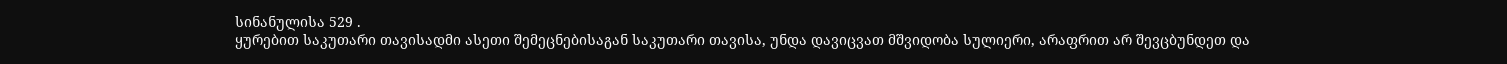სინანულისა 529 .
ყურებით საკუთარი თავისადმი ასეთი შემეცნებისაგან საკუთარი თავისა, უნდა დავიცვათ მშვიდობა სულიერი, არაფრით არ შევცბუნდეთ და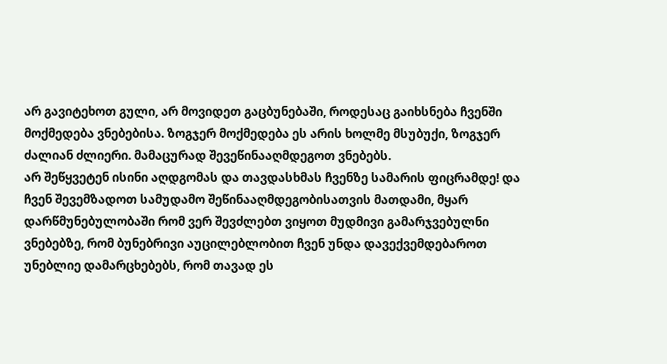არ გავიტეხოთ გული, არ მოვიდეთ გაცბუნებაში, როდესაც გაიხსნება ჩვენში მოქმედება ვნებებისა. ზოგჯერ მოქმედება ეს არის ხოლმე მსუბუქი, ზოგჯერ ძალიან ძლიერი. მამაცურად შევეწინააღმდეგოთ ვნებებს.
არ შეწყვეტენ ისინი აღდგომას და თავდასხმას ჩვენზე სამარის ფიცრამდე! და ჩვენ შევემზადოთ სამუდამო შეწინააღმდეგობისათვის მათდამი, მყარ დარწმუნებულობაში რომ ვერ შევძლებთ ვიყოთ მუდმივი გამარჯვებულნი ვნებებზე, რომ ბუნებრივი აუცილებლობით ჩვენ უნდა დავექვემდებაროთ უნებლიე დამარცხებებს, რომ თავად ეს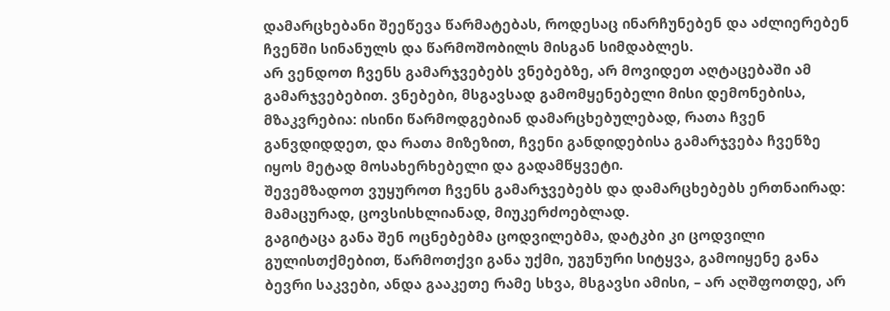დამარცხებანი შეეწევა წარმატებას, როდესაც ინარჩუნებენ და აძლიერებენ ჩვენში სინანულს და წარმოშობილს მისგან სიმდაბლეს.
არ ვენდოთ ჩვენს გამარჯვებებს ვნებებზე, არ მოვიდეთ აღტაცებაში ამ გამარჯვებებით. ვნებები, მსგავსად გამომყენებელი მისი დემონებისა, მზაკვრებია: ისინი წარმოდგებიან დამარცხებულებად, რათა ჩვენ განვდიდდეთ, და რათა მიზეზით, ჩვენი განდიდებისა გამარჯვება ჩვენზე იყოს მეტად მოსახერხებელი და გადამწყვეტი.
შევემზადოთ ვუყუროთ ჩვენს გამარჯვებებს და დამარცხებებს ერთნაირად: მამაცურად, ცოვსისხლიანად, მიუკერძოებლად.
გაგიტაცა განა შენ ოცნებებმა ცოდვილებმა, დატკბი კი ცოდვილი გულისთქმებით, წარმოთქვი განა უქმი, უგუნური სიტყვა, გამოიყენე განა ბევრი საკვები, ანდა გააკეთე რამე სხვა, მსგავსი ამისი, – არ აღშფოთდე, არ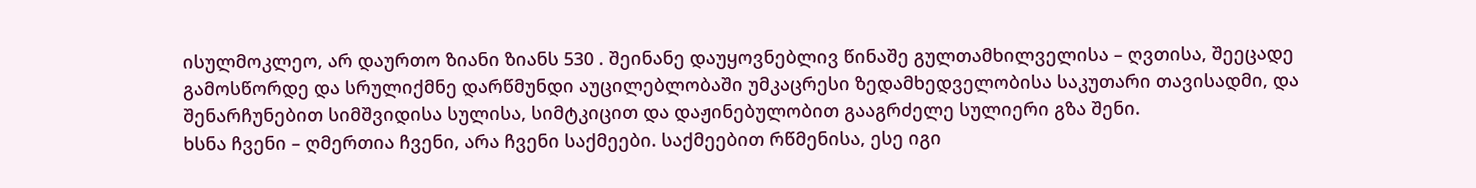ისულმოკლეო, არ დაურთო ზიანი ზიანს 530 . შეინანე დაუყოვნებლივ წინაშე გულთამხილველისა – ღვთისა, შეეცადე გამოსწორდე და სრულიქმნე დარწმუნდი აუცილებლობაში უმკაცრესი ზედამხედველობისა საკუთარი თავისადმი, და შენარჩუნებით სიმშვიდისა სულისა, სიმტკიცით და დაჟინებულობით გააგრძელე სულიერი გზა შენი.
ხსნა ჩვენი – ღმერთია ჩვენი, არა ჩვენი საქმეები. საქმეებით რწმენისა, ესე იგი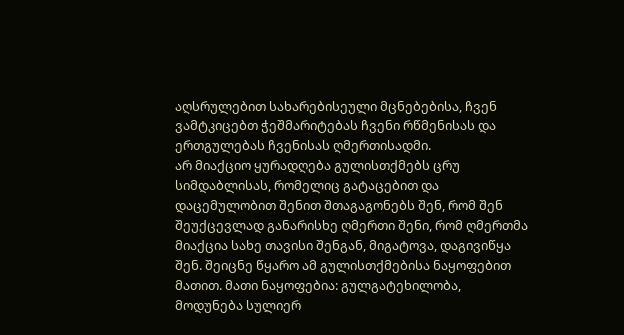აღსრულებით სახარებისეული მცნებებისა, ჩვენ ვამტკიცებთ ჭეშმარიტებას ჩვენი რწმენისას და ერთგულებას ჩვენისას ღმერთისადმი.
არ მიაქციო ყურადღება გულისთქმებს ცრუ სიმდაბლისას, რომელიც გატაცებით და დაცემულობით შენით შთაგაგონებს შენ, რომ შენ შეუქცევლად განარისხე ღმერთი შენი, რომ ღმერთმა მიაქცია სახე თავისი შენგან, მიგატოვა, დაგივიწყა შენ. შეიცნე წყარო ამ გულისთქმებისა ნაყოფებით მათით. მათი ნაყოფებია: გულგატეხილობა, მოდუნება სულიერ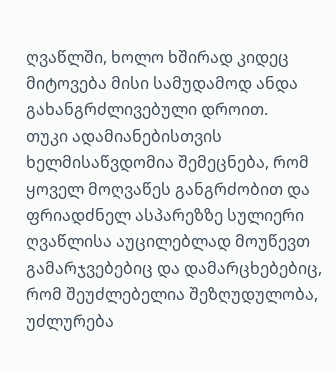ღვაწლში, ხოლო ხშირად კიდეც მიტოვება მისი სამუდამოდ ანდა გახანგრძლივებული დროით.
თუკი ადამიანებისთვის ხელმისაწვდომია შემეცნება, რომ ყოველ მოღვაწეს განგრძობით და ფრიადძნელ ასპარეზზე სულიერი ღვაწლისა აუცილებლად მოუწევთ გამარჯვებებიც და დამარცხებებიც, რომ შეუძლებელია შეზღუდულობა, უძლურება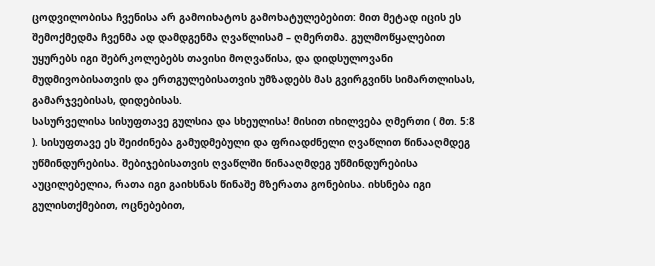ცოდვილობისა ჩვენისა არ გამოიხატოს გამოხატულებებით: მით მეტად იცის ეს შემოქმედმა ჩვენმა ად დამდგენმა ღვაწლისამ – ღმერთმა. გულმოწყალებით უყურებს იგი შებრკოლებებს თავისი მოღვაწისა, და დიდსულოვანი მუდმივობისათვის და ერთგულებისათვის უმზადებს მას გვირგვინს სიმართლისას, გამარჯვებისას, დიდებისას.
სასურველისა სისუფთავე გულსია და სხეულისა! მისით იხილვება ღმერთი ( მთ. 5:8 ). სისუფთავე ეს შეიძინება გამუდმებული და ფრიადძნელი ღვაწლით წინააღმდეგ უწმინდურებისა. შებიჯებისათვის ღვაწლში წინააღმდეგ უწმინდურებისა აუცილებელია, რათა იგი გაიხსნას წინაშე მზერათა გონებისა. იხსნება იგი გულისთქმებით, ოცნებებით,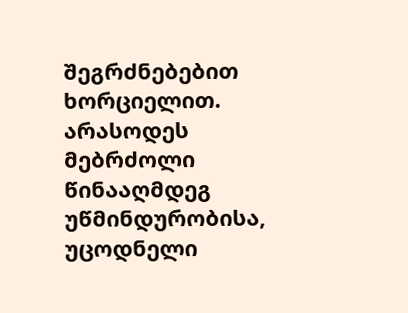შეგრძნებებით ხორციელით. არასოდეს მებრძოლი წინააღმდეგ უწმინდურობისა, უცოდნელი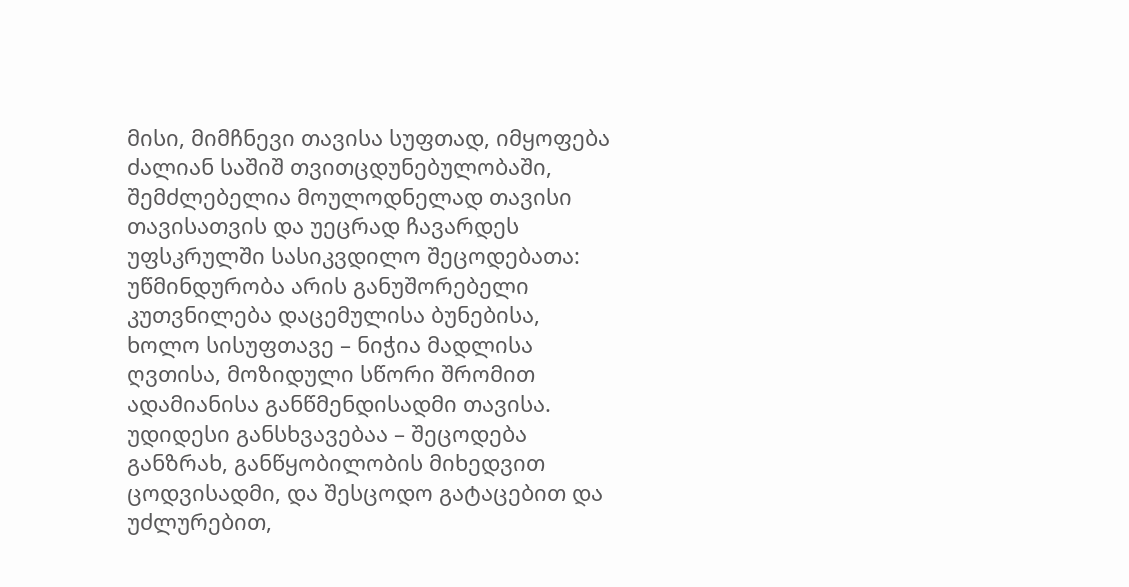მისი, მიმჩნევი თავისა სუფთად, იმყოფება ძალიან საშიშ თვითცდუნებულობაში, შემძლებელია მოულოდნელად თავისი თავისათვის და უეცრად ჩავარდეს უფსკრულში სასიკვდილო შეცოდებათა: უწმინდურობა არის განუშორებელი კუთვნილება დაცემულისა ბუნებისა, ხოლო სისუფთავე – ნიჭია მადლისა ღვთისა, მოზიდული სწორი შრომით ადამიანისა განწმენდისადმი თავისა.
უდიდესი განსხვავებაა – შეცოდება განზრახ, განწყობილობის მიხედვით ცოდვისადმი, და შესცოდო გატაცებით და უძლურებით,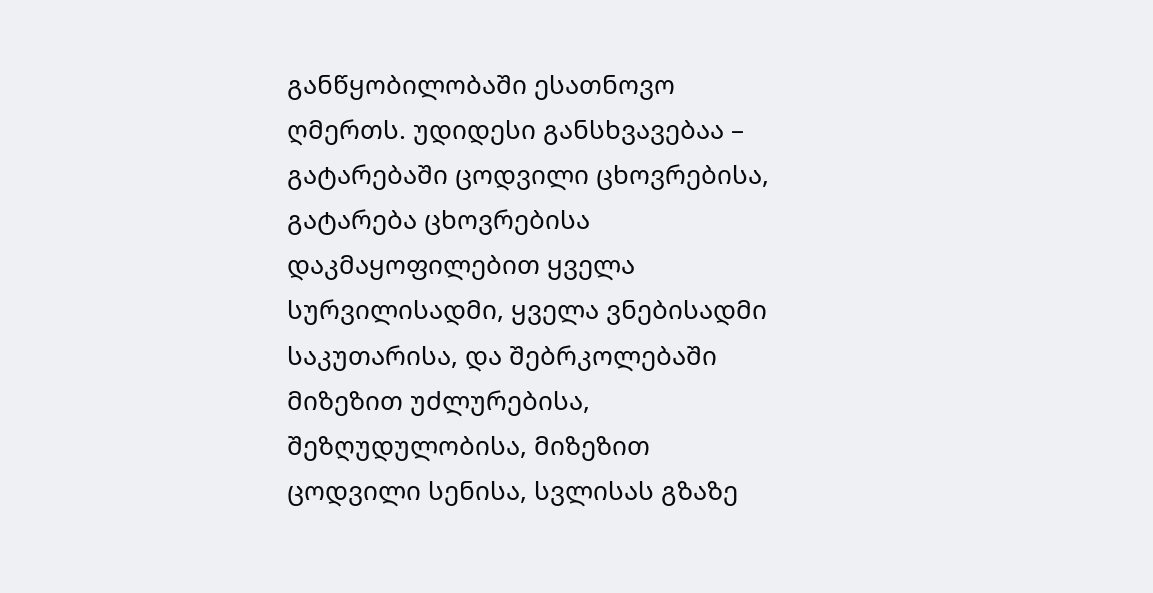განწყობილობაში ესათნოვო ღმერთს. უდიდესი განსხვავებაა – გატარებაში ცოდვილი ცხოვრებისა, გატარება ცხოვრებისა დაკმაყოფილებით ყველა სურვილისადმი, ყველა ვნებისადმი საკუთარისა, და შებრკოლებაში მიზეზით უძლურებისა, შეზღუდულობისა, მიზეზით ცოდვილი სენისა, სვლისას გზაზე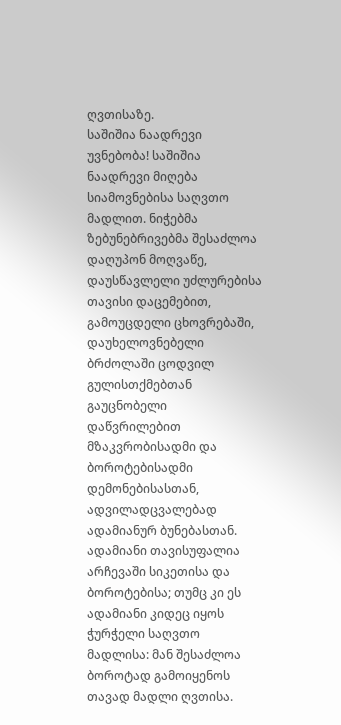ღვთისაზე.
საშიშია ნაადრევი უვნებობა! საშიშია ნაადრევი მიღება სიამოვნებისა საღვთო მადლით. ნიჭებმა ზებუნებრივებმა შესაძლოა დაღუპონ მოღვაწე, დაუსწავლელი უძლურებისა თავისი დაცემებით, გამოუცდელი ცხოვრებაში, დაუხელოვნებელი ბრძოლაში ცოდვილ გულისთქმებთან გაუცნობელი დაწვრილებით მზაკვრობისადმი და ბოროტებისადმი დემონებისასთან, ადვილადცვალებად ადამიანურ ბუნებასთან. ადამიანი თავისუფალია არჩევაში სიკეთისა და ბოროტებისა; თუმც კი ეს ადამიანი კიდეც იყოს ჭურჭელი საღვთო მადლისა: მან შესაძლოა ბოროტად გამოიყენოს თავად მადლი ღვთისა.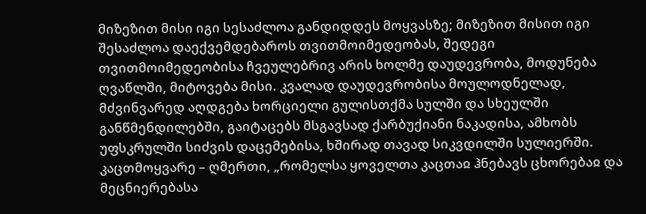მიზეზით მისი იგი სესაძლოა განდიდდეს მოყვასზე; მიზეზით მისით იგი შესაძლოა დაექვემდებაროს თვითმოიმედეობას, შედეგი თვითმოიმედეობისა ჩვეულებრივ არის ხოლმე დაუდევრობა, მოდუნება ღვაწლში, მიტოვება მისი. კვალად დაუდევრობისა მოულოდნელად, მძვინვარედ აღდგება ხორციელი გულისთქმა სულში და სხეულში განწმენდილებში, გაიტაცებს მსგავსად ქარბუქიანი ნაკადისა, ამხობს უფსკრულში სიძვის დაცემებისა, ხშირად თავად სიკვდილში სულიერში.
კაცთმოყვარე – ღმერთი, „რომელსა ყოველთა კაცთაჲ ჰნებავს ცხორებაჲ და მეცნიერებასა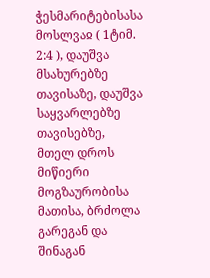ჭესმარიტებისასა მოსლვაჲ ( 1ტიმ. 2:4 ), დაუშვა მსახურებზე თავისაზე, დაუშვა საყვარლებზე თავისებზე, მთელ დროს მიწიერი მოგზაურობისა მათისა, ბრძოლა გარეგან და შინაგან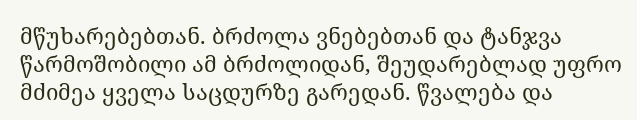მწუხარებებთან. ბრძოლა ვნებებთან და ტანჯვა წარმოშობილი ამ ბრძოლიდან, შეუდარებლად უფრო მძიმეა ყველა საცდურზე გარედან. წვალება და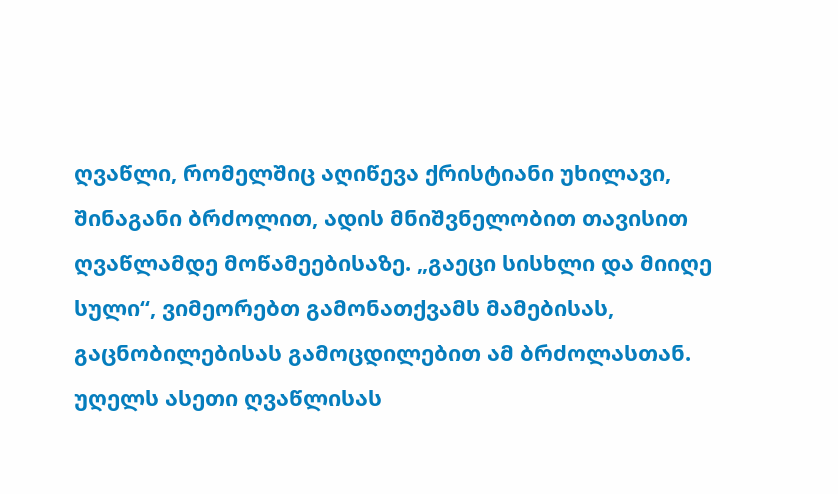ღვაწლი, რომელშიც აღიწევა ქრისტიანი უხილავი, შინაგანი ბრძოლით, ადის მნიშვნელობით თავისით ღვაწლამდე მოწამეებისაზე. „გაეცი სისხლი და მიიღე სული“, ვიმეორებთ გამონათქვამს მამებისას, გაცნობილებისას გამოცდილებით ამ ბრძოლასთან. უღელს ასეთი ღვაწლისას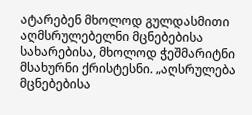ატარებენ მხოლოდ გულდასმითი აღმსრულებელნი მცნებებისა სახარებისა, მხოლოდ ჭეშმარიტნი მსახურნი ქრისტესნი. „აღსრულება მცნებებისა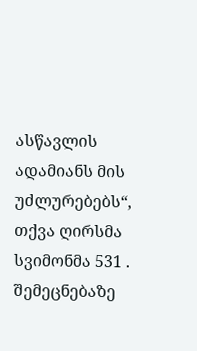ასწავლის ადამიანს მის უძლურებებს“, თქვა ღირსმა სვიმონმა 531 . შემეცნებაზე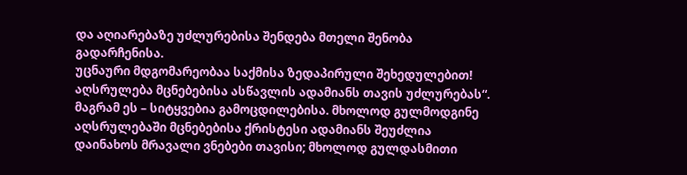და აღიარებაზე უძლურებისა შენდება მთელი შენობა გადარჩენისა.
უცნაური მდგომარეობაა საქმისა ზედაპირული შეხედულებით! აღსრულება მცნებებისა ასწავლის ადამიანს თავის უძლურებას“. მაგრამ ეს – სიტყვებია გამოცდილებისა. მხოლოდ გულმოდგინე აღსრულებაში მცნებებისა ქრისტესი ადამიანს შეუძლია დაინახოს მრავალი ვნებები თავისი; მხოლოდ გულდასმითი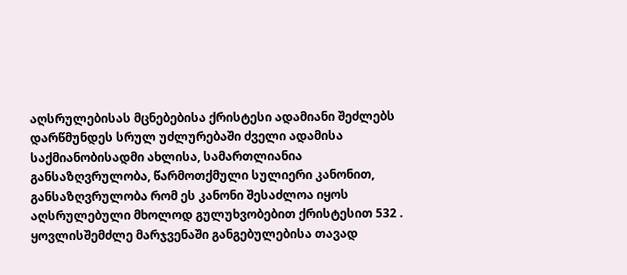აღსრულებისას მცნებებისა ქრისტესი ადამიანი შეძლებს დარწმუნდეს სრულ უძლურებაში ძველი ადამისა საქმიანობისადმი ახლისა, სამართლიანია განსაზღვრულობა, წარმოთქმული სულიერი კანონით, განსაზღვრულობა რომ ეს კანონი შესაძლოა იყოს აღსრულებული მხოლოდ გულუხვობებით ქრისტესით 532 .
ყოვლისშემძლე მარჯვენაში განგებულებისა თავად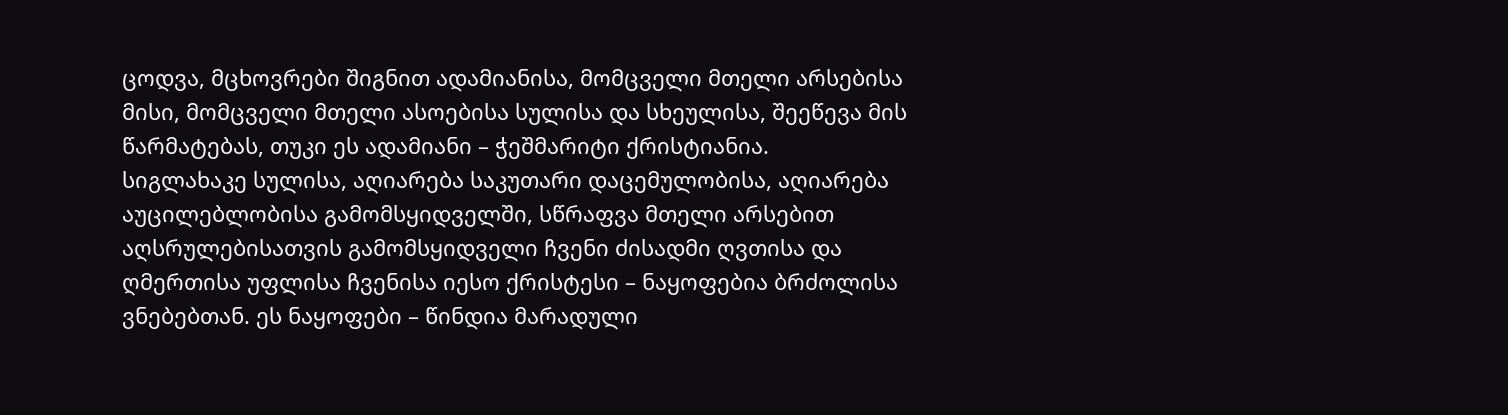ცოდვა, მცხოვრები შიგნით ადამიანისა, მომცველი მთელი არსებისა მისი, მომცველი მთელი ასოებისა სულისა და სხეულისა, შეეწევა მის წარმატებას, თუკი ეს ადამიანი – ჭეშმარიტი ქრისტიანია.
სიგლახაკე სულისა, აღიარება საკუთარი დაცემულობისა, აღიარება აუცილებლობისა გამომსყიდველში, სწრაფვა მთელი არსებით აღსრულებისათვის გამომსყიდველი ჩვენი ძისადმი ღვთისა და ღმერთისა უფლისა ჩვენისა იესო ქრისტესი – ნაყოფებია ბრძოლისა ვნებებთან. ეს ნაყოფები – წინდია მარადული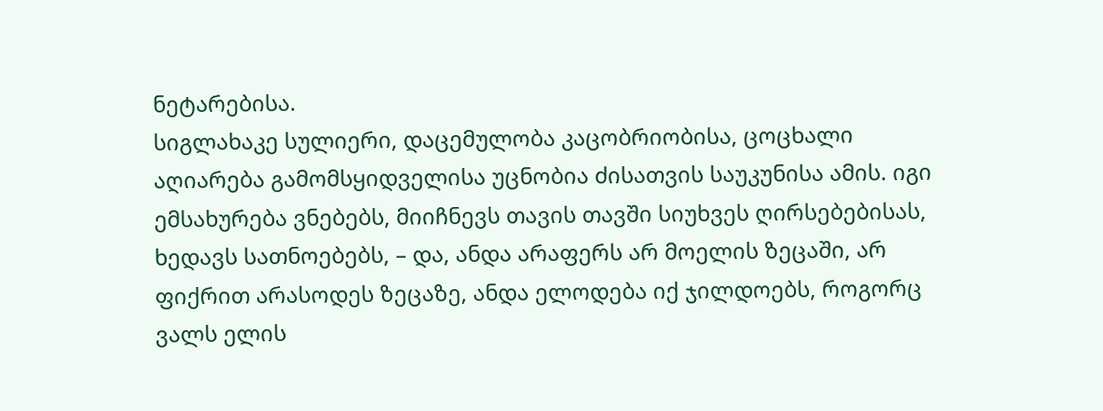ნეტარებისა.
სიგლახაკე სულიერი, დაცემულობა კაცობრიობისა, ცოცხალი აღიარება გამომსყიდველისა უცნობია ძისათვის საუკუნისა ამის. იგი ემსახურება ვნებებს, მიიჩნევს თავის თავში სიუხვეს ღირსებებისას, ხედავს სათნოებებს, – და, ანდა არაფერს არ მოელის ზეცაში, არ ფიქრით არასოდეს ზეცაზე, ანდა ელოდება იქ ჯილდოებს, როგორც ვალს ელის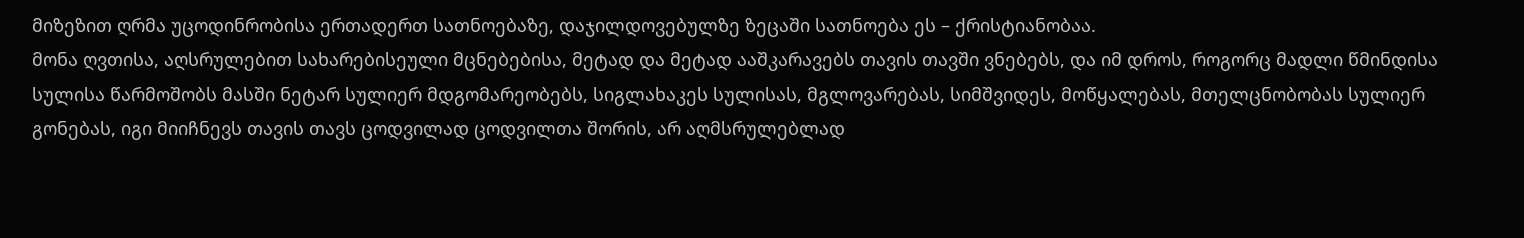მიზეზით ღრმა უცოდინრობისა ერთადერთ სათნოებაზე, დაჯილდოვებულზე ზეცაში სათნოება ეს – ქრისტიანობაა.
მონა ღვთისა, აღსრულებით სახარებისეული მცნებებისა, მეტად და მეტად ააშკარავებს თავის თავში ვნებებს, და იმ დროს, როგორც მადლი წმინდისა სულისა წარმოშობს მასში ნეტარ სულიერ მდგომარეობებს, სიგლახაკეს სულისას, მგლოვარებას, სიმშვიდეს, მოწყალებას, მთელცნობობას სულიერ გონებას, იგი მიიჩნევს თავის თავს ცოდვილად ცოდვილთა შორის, არ აღმსრულებლად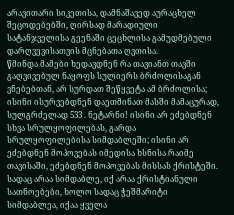არავითარი სიკეთისა, დამნაშავედ აურაცხელ შეცოდებებში, ღირსად მარადიული სატანჯველისა გეენაში ცეცხლისა გამუდმებული დარღვევისათვის მცნებათა ღვთისა.
წმინდა მამები ხედავდნენ რა თავიანთ თავში გაღვივებულ ნაყოფს სულიერს ბრძოლისაგან ვნებებთან, არ სურდათ შეწყვეტა ამ ბრძოლისა; ისინი ისურვებდნენ დაეთმინათ მასში მამაცურად, სულგრძელად 533 . ნეტარნი! ისინი არ ეძებდნენ სხვა სრულყოფილებას, გარდა სრულყოფილებისა სიმდაბლეში; ისინი არ ეძებდნენ მოპოვებას იმედისა ხსნისა რაიმე თავისაში, ეძებდნენ მოპოვებას მისსას ქრისტეში. სადაც არაა სიმდაბლე, იქ არაა ქრისტიანული სათნოებები, ხოლო სადაც ჭეშმარიტი სიმდაბლეა, იქაა ყველა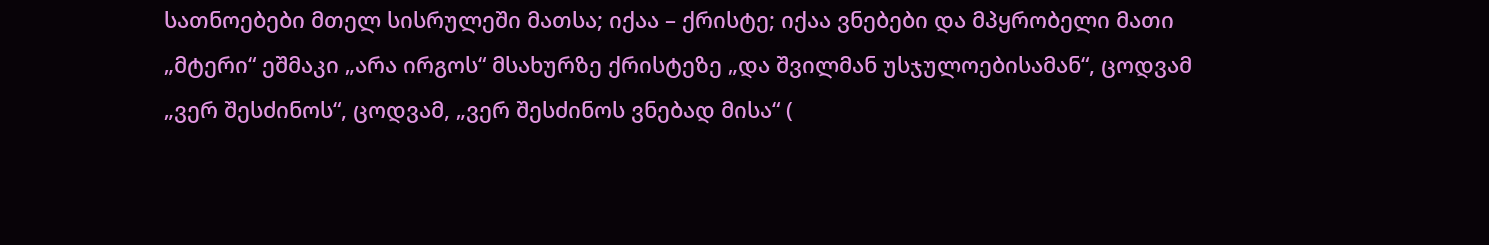სათნოებები მთელ სისრულეში მათსა; იქაა – ქრისტე; იქაა ვნებები და მპყრობელი მათი „მტერი“ ეშმაკი „არა ირგოს“ მსახურზე ქრისტეზე „და შვილმან უსჯულოებისამან“, ცოდვამ „ვერ შესძინოს“, ცოდვამ, „ვერ შესძინოს ვნებად მისა“ (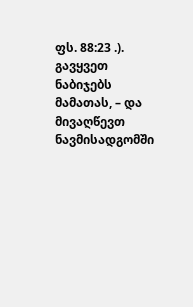ფს. 88:23 .).
გავყვეთ ნაბიჯებს მამათას, – და მივაღწევთ ნავმისადგომში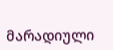მარადიული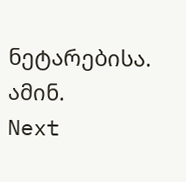ნეტარებისა. ამინ.
Next